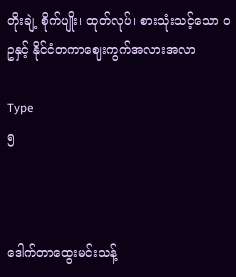တိုးချဲ့ စိုက်ပျိုး၊ ထုတ်လုပ်၊ စားသုံးသင့်သော ဝဥနှင့် နိုင်ငံတကာဈေးကွက်အလားအလာ

Type
၅



ဒေါက်တာထွေးမင်းသန့်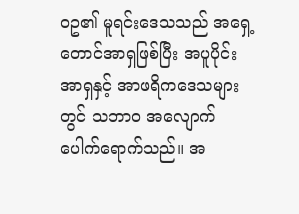ဝဥ၏ မူရင်းဒေသသည် အရှေ့တောင်အာရှဖြစ်ပြီး အပူပိုင်းအာရှနှင့် အာဖရိကဒေသများတွင် သဘာဝ အလျောက် ပေါက်ရောက်သည်။ အ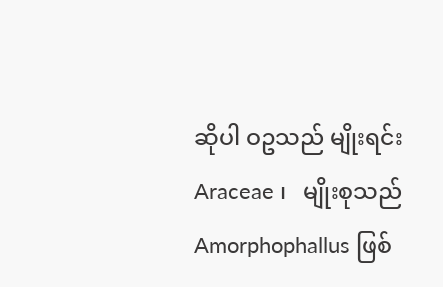ဆိုပါ ဝဥသည် မျိုးရင်း Araceae ၊   မျိုးစုသည် Amorphophallus ဖြစ်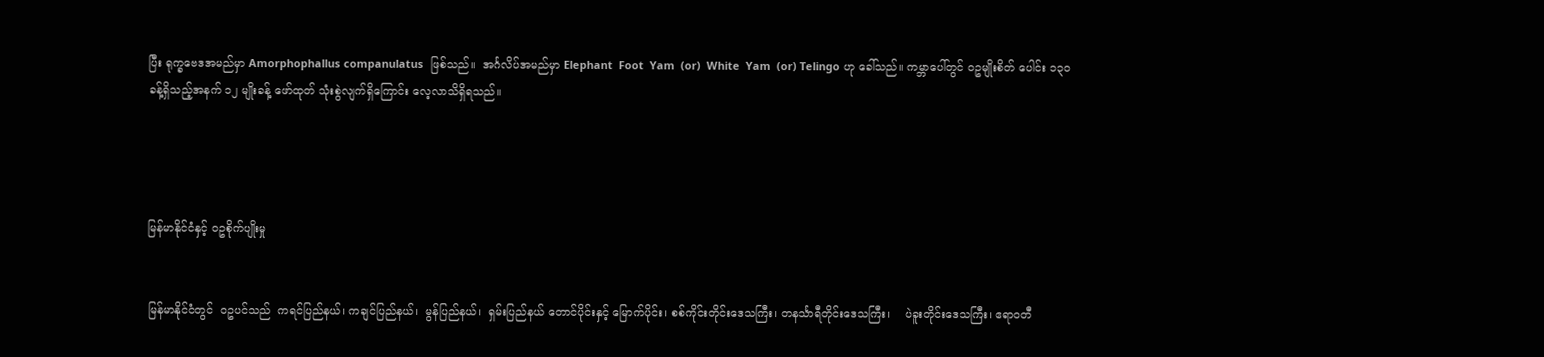ပြီး ရုက္ခဗေဒအမည်မှာ Amorphophallus companulatus  ဖြစ်သည်။  အင်္ဂလိပ်အမည်မှာ Elephant  Foot  Yam  (or)  White  Yam  (or) Telingo ဟု ခေါ်သည်။ ကမ္ဘာပေါ်တွင် ဝဥမျိုးစိတ် ပေါင်း ၁၃၀ ခန့်ရှိသည့်အနက် ၁၂ မျိုးခန့် ဖော်ထုတ် သုံးစွဲလျက်ရှိကြောင်း လေ့လာသိရှိရသည်။




မြန်မာနိုင်ငံနှင့် ဝဥစိုက်ပျိုးမှု


မြန်မာနိုင်ငံတွင်  ဝဥပင်သည်  ကရင်ပြည်နယ်၊ ကချင်ပြည်နယ်၊  မွန်ပြည်နယ်၊  ရှမ်းပြည်နယ် တောင်ပိုင်းနှင့် မြောက်ပိုင်း၊ စစ်ကိုင်းတိုင်းဒေသကြီး၊ တနင်္သာရီတိုင်းဒေသကြီး၊    ပဲခူးတိုင်းဒေသကြီး၊ ဧရာဝတီ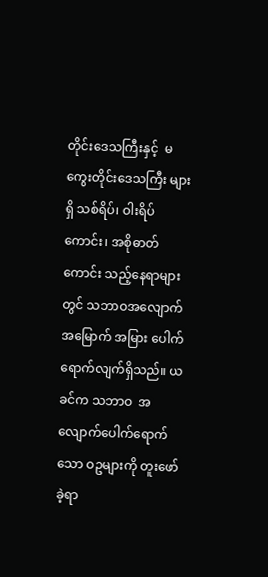တိုင်းဒေသကြီးနှင့်  မကွေးတိုင်းဒေသကြီး များရှိ သစ်ရိပ်၊ ဝါးရိပ်ကောင်း၊ အစိုဓာတ်ကောင်း သည့်နေရာများတွင် သဘာဝအလျောက် အမြောက် အမြား ပေါက်ရောက်လျက်ရှိသည်။ ယခင်က သဘာဝ  အလျောက်ပေါက်ရောက်သော ဝဥများကို တူးဖော် ခဲ့ရာ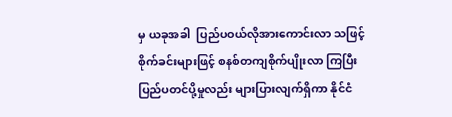မှ ယခုအခါ  ပြည်ပဝယ်လိုအားကောင်းလာ သဖြင့် စိုက်ခင်းများဖြင့် စနစ်တကျစိုက်ပျိုးလာ ကြပြီး ပြည်ပတင်ပို့မှုလည်း များပြားလျက်ရှိကာ နိုင်ငံ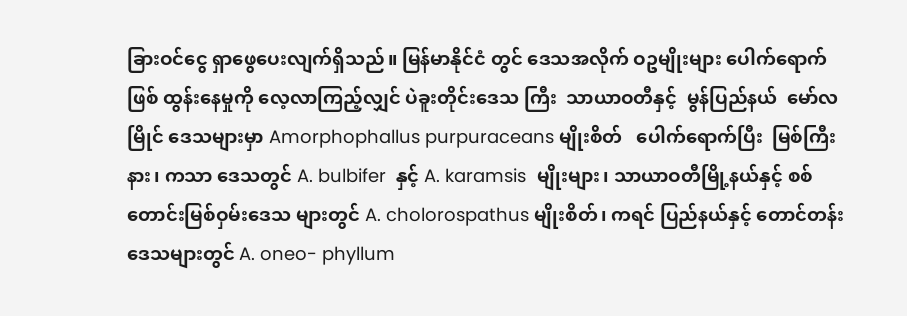ခြားဝင်ငွေ ရှာဖွေပေးလျက်ရှိသည်။ မြန်မာနိုင်ငံ တွင် ဒေသအလိုက် ဝဥမျိုးများ ပေါက်ရောက်ဖြစ် ထွန်းနေမှုကို လေ့လာကြည့်လျှင် ပဲခူးတိုင်းဒေသ ကြီး  သာယာဝတီနှင့်  မွန်ပြည်နယ်  မော်လမြိုင် ဒေသများမှာ Amorphophallus purpuraceans မျိုးစိတ်   ပေါက်ရောက်ပြီး  မြစ်ကြီးနား၊ ကသာ ဒေသတွင် A. bulbifer  နှင့် A. karamsis  မျိုးများ၊ သာယာဝတီမြို့နယ်နှင့် စစ်တောင်းမြစ်ဝှမ်းဒေသ များတွင် A. cholorospathus မျိုးစိတ်၊ ကရင် ပြည်နယ်နှင့် တောင်တန်းဒေသများတွင် A. oneo- phyllum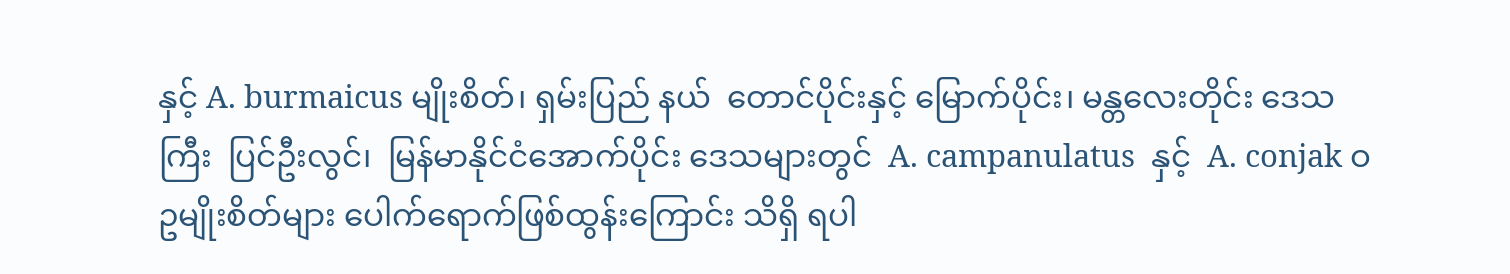နှင့် A. burmaicus မျိုးစိတ်၊ ရှမ်းပြည် နယ်  တောင်ပိုင်းနှင့် မြောက်ပိုင်း၊ မန္တလေးတိုင်း ဒေသကြီး  ပြင်ဦးလွင်၊  မြန်မာနိုင်ငံအောက်ပိုင်း ဒေသများတွင်  A. campanulatus  နှင့်  A. conjak ဝဥမျိုးစိတ်များ ပေါက်ရောက်ဖြစ်ထွန်းကြောင်း သိရှိ ရပါ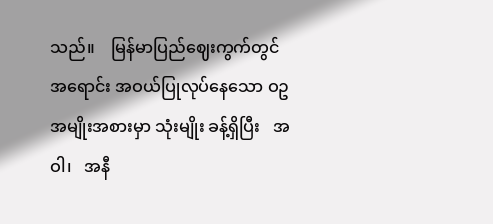သည်။    မြန်မာပြည်ဈေးကွက်တွင်  အရောင်း အဝယ်ပြုလုပ်နေသော ဝဥအမျိုးအစားမှာ သုံးမျိုး ခန့်ရှိပြီး   အဝါ၊   အနီ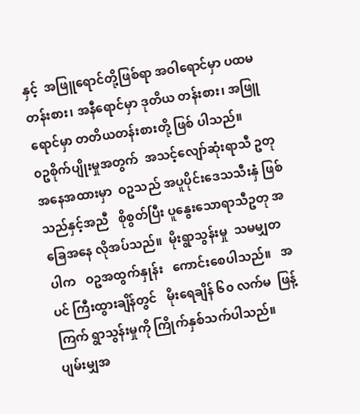နှင့်  အဖြူရောင်တို့ဖြစ်ရာ အဝါရောင်မှာ ပထမတန်းစား၊ အနီရောင်မှာ ဒုတိယ တန်းစား၊ အဖြူရောင်မှာ တတိယတန်းစားတို့ ဖြစ် ပါသည်။
၀ဥစိုက်ပျိုးမှုအတွက်  အသင့်လျော်ဆုံးရာသီ ဥတုအနေအထားမှာ  ဝဥသည် အပူပိုင်းဒေသသီးနှံ ဖြစ်သည်နှင့်အညီ   စိုစွတ်ပြီး ပူနွေးသောရာသီဥတု အခြေအနေ လိုအပ်သည်။  မိုးရွာသွန်းမှု  သမမျှတ ပါက   ဝဥအထွက်နှုန်း   ကောင်းစေပါသည်။   အပင် ကြီးထွားချိန်တွင်   မိုးရေချိန် ၆၀ လက်မ  ဖြန့်ကြက် ရွာသွန်းမှုကို ကြိုက်နှစ်သက်ပါသည်။  ပျမ်းမျှအ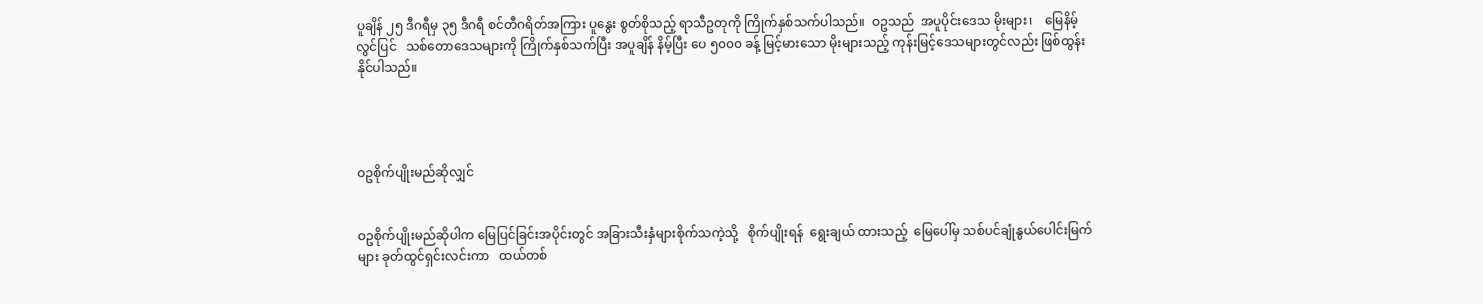ပူချိန် ၂၅ ဒီဂရီမှ ၃၅ ဒီဂရီ စင်တီဂရိတ်အကြား ပူနွေး စွတ်စိုသည့် ရာသီဥတုကို ကြိုက်နှစ်သက်ပါသည်။  ဝဥသည်  အပူပိုင်းဒေသ မိုးများ၊    မြေနိမ့်လွင်ပြင်   သစ်တောဒေသများကို ကြိုက်နှစ်သက်ပြီး အပူချိန် နိမ့်ပြီး ပေ ၅၀၀၀ ခန့် မြင့်မားသော မိုးများသည့် ကုန်းမြင့်ဒေသများတွင်လည်း ဖြစ်ထွန်းနိုင်ပါသည်။




ဝဥစိုက်ပျိုးမည်ဆိုလျှင်


ဝဥစိုက်ပျိုးမည်ဆိုပါက မြေပြင်ခြင်းအပိုင်းတွင် အခြားသီးနှံများစိုက်သကဲ့သို့   စိုက်ပျိုးရန်  ရွေးချယ် ထားသည့်  မြေပေါ်မှ သစ်ပင်ချုံနွယ်ပေါင်းမြက်များ ခုတ်ထွင်ရှင်းလင်းကာ   ထယ်တစ်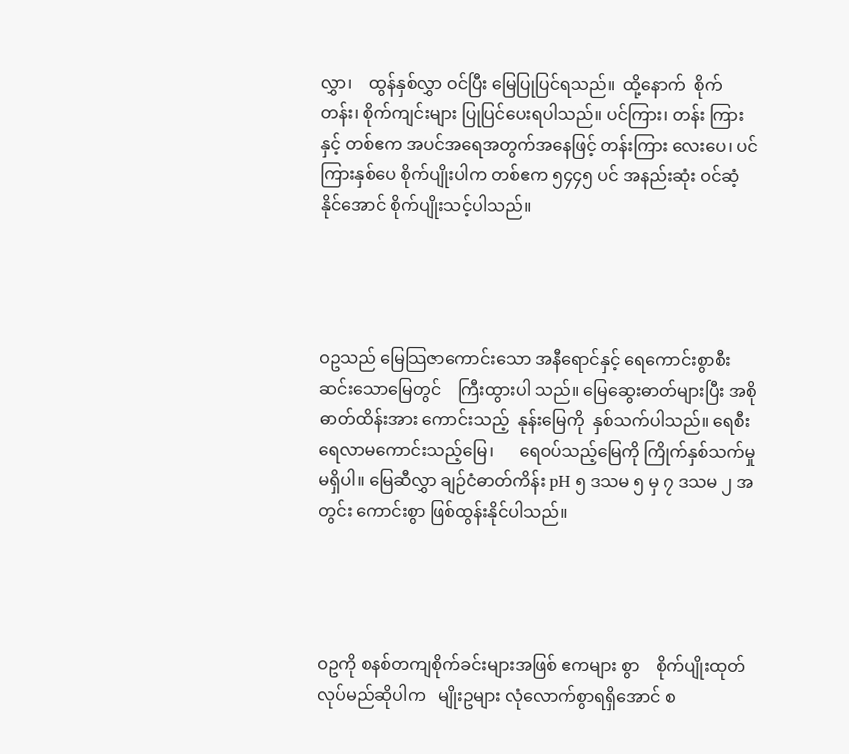လွှာ၊    ထွန်နှစ်လွှာ ဝင်ပြီး မြေပြုပြင်ရသည်။  ထို့နောက်  စိုက်တန်း၊ စိုက်ကျင်းများ ပြုပြင်ပေးရပါသည်။ ပင်ကြား၊ တန်း ကြားနှင့် တစ်ဧက အပင်အရေအတွက်အနေဖြင့် တန်းကြား လေးပေ၊ ပင်ကြားနှစ်ပေ စိုက်ပျိုးပါက တစ်ဧက ၅၄၄၅ ပင် အနည်းဆုံး ဝင်ဆံ့နိုင်အောင် စိုက်ပျိုးသင့်ပါသည်။




ဝဥသည် မြေသြဇာကောင်းသော အနီရောင်နှင့် ရေကောင်းစွာစီးဆင်းသောမြေတွင်    ကြီးထွားပါ သည်။ မြေဆွေးဓာတ်များပြီး အစိုဓာတ်ထိန်းအား ကောင်းသည့်  နုန်းမြေကို  နှစ်သက်ပါသည်။ ရေစီး ရေလာမကောင်းသည့်မြေ၊      ရေဝပ်သည့်မြေကို ကြိုက်နှစ်သက်မှုမရှိပါ။ မြေဆီလွှာ ချဉ်ငံဓာတ်ကိန်း pH ၅ ဒသမ ၅ မှ ၇ ဒသမ ၂ အတွင်း ကောင်းစွာ ဖြစ်ထွန်းနိုင်ပါသည်။




ဝဥကို စနစ်တကျစိုက်ခင်းများအဖြစ် ဧကများ စွာ    စိုက်ပျိုးထုတ်လုပ်မည်ဆိုပါက   မျိုးဥများ လုံလောက်စွာရရှိအောင် စ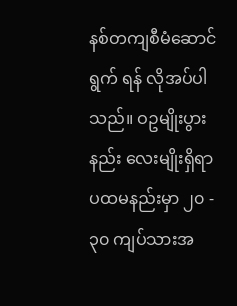နစ်တကျစီမံဆောင်ရွက် ရန် လိုအပ်ပါသည်။ ဝဥမျိုးပွားနည်း လေးမျိုးရှိရာ ပထမနည်းမှာ ၂၀ - ၃၀ ကျပ်သားအ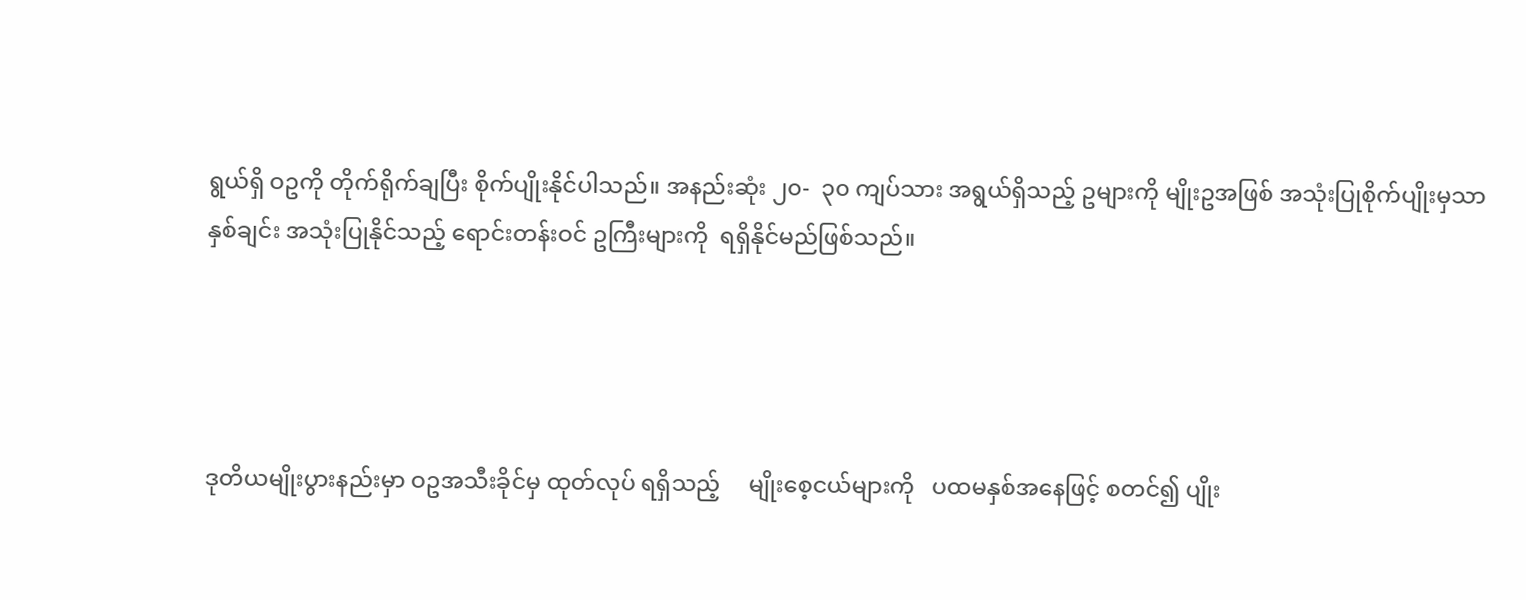ရွယ်ရှိ ဝဥကို တိုက်ရိုက်ချပြီး စိုက်ပျိုးနိုင်ပါသည်။ အနည်းဆုံး ၂၀-  ၃၀ ကျပ်သား အရွယ်ရှိသည့် ဥများကို မျိုးဥအဖြစ် အသုံးပြုစိုက်ပျိုးမှသာ နှစ်ချင်း အသုံးပြုနိုင်သည့် ရောင်းတန်းဝင် ဥကြီးများကို  ရရှိနိုင်မည်ဖြစ်သည်။




ဒုတိယမျိုးပွားနည်းမှာ ဝဥအသီးခိုင်မှ ထုတ်လုပ် ရရှိသည့်     မျိုးစေ့ငယ်များကို   ပထမနှစ်အနေဖြင့် စတင်၍ ပျိုး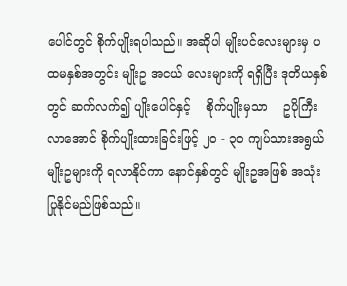ပေါင်တွင် စိုက်ပျိုးရပါသည်။ အဆိုပါ မျိုးပင်လေးများမှ ပထမနှစ်အတွင်း မျိုးဥ အငယ် လေးများကို ရရှိပြီး ဒုတိယနှစ်တွင် ဆက်လက်၍ ပျိုးပေါင်နှင့်    စိုက်ပျိုးမှသာ    ဥပိုကြီးလာအောင် စိုက်ပျိုးထားခြင်းဖြင့် ၂၀ - ၃၀ ကျပ်သားအရွယ် မျိုးဥများကို ရလာနိုင်ကာ နောင်နှစ်တွင် မျိုးဥအဖြစ် အသုံးပြုနိုင်မည်ဖြစ်သည်။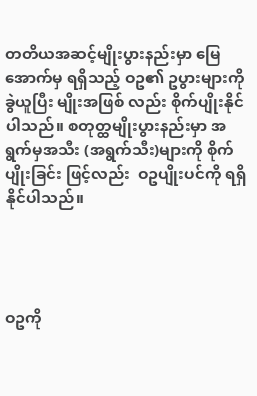တတိယအဆင့်မျိုးပွားနည်းမှာ မြေအောက်မှ ရရှိသည့် ဝဥ၏ ဥပွားများကို ခွဲယူပြီး မျိုးအဖြစ် လည်း စိုက်ပျိုးနိုင်ပါသည်။ စတုတ္ထမျိုးပွားနည်းမှာ အရွက်မှအသီး (အရွက်သီး)များကို စိုက်ပျိုးခြင်း ဖြင့်လည်း  ဝဥပျိုးပင်ကို ရရှိနိုင်ပါသည်။




ဝဥကို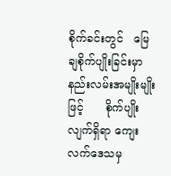စိုက်ခင်းတွင်   မြေချစိုက်ပျိုးခြင်းမှာ နည်းလမ်းအမျိုးမျိုးဖြင့်      စိုက်ပျိုးလျက်ရှိရာ ကျေးလက်ဒေသမှ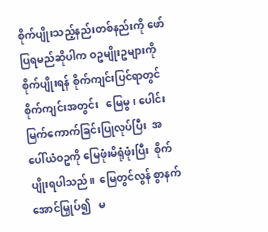စိုက်ပျိုးသည့်နည်းတစ်နည်းကို ဖော်ပြရမည်ဆိုပါက ဝဥမျိုးဥများကို စိုက်ပျိုးရန် စိုက်ကျင်းပြင်ရာတွင်     စိုက်ကျင်းအတွင်း   မြေမွ၊ ပေါင်းမြက်ကောက်ခြင်းပြုလုပ်ပြီး  အပေါ်ယံဝဥကို မြေဖုံးမိရုံဖုံးပြီး  စိုက်ပျိုးရပါသည်။  မြေတွင်လွန် စွာနက်အောင်မြှုပ်၍   မ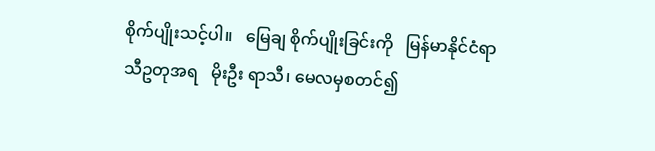စိုက်ပျိုးသင့်ပါ။   မြေချ စိုက်ပျိုးခြင်းကို   မြန်မာနိုင်ငံရာသီဥတုအရ   မိုးဦး ရာသီ၊ မေလမှစတင်၍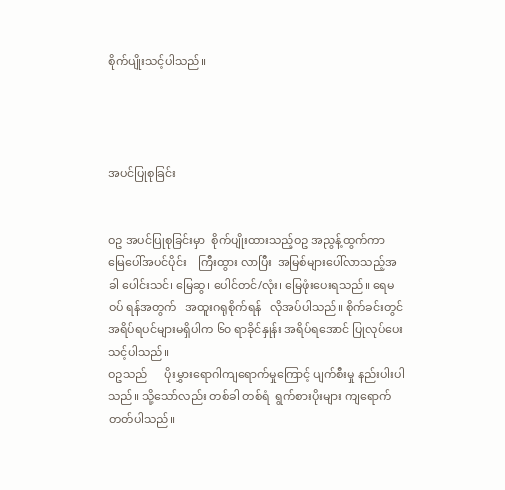စိုက်ပျိုးသင့်ပါသည်။




အပင်ပြုစုခြင်း


ဝဥ အပင်ပြုစုခြင်းမှာ  စိုက်ပျိုးထားသည့်ဝဥ အညွန့်ထွက်ကာ     မြေပေါ်အပင်ပိုင်း    ကြီးထွား လာပြီး  အမြစ်များပေါ်လာသည့်အခါ ပေါင်းသင်၊ မြေဆွ၊ ပေါင်တင်/လုံး၊ မြေဖုံးပေးရသည်။ ရေမဝပ် ရန်အတွက်   အထူးဂရုစိုက်ရန်   လိုအပ်ပါသည်။ စိုက်ခင်းတွင် အရိပ်ရပင်များမရှိပါက ၆၀ ရာခိုင်နှုန်း အရိပ်ရအောင် ပြုလုပ်ပေးသင့်ပါသည်။
ဝဥသည်      ပိုးမွှားရောဂါကျရောက်မှုကြောင့် ပျက်စီးမှု နည်းပါးပါသည်။ သို့သော်လည်း တစ်ခါ တစ်ရံ  ရွက်စားပိုးများ ကျရောက်တတ်ပါသည်။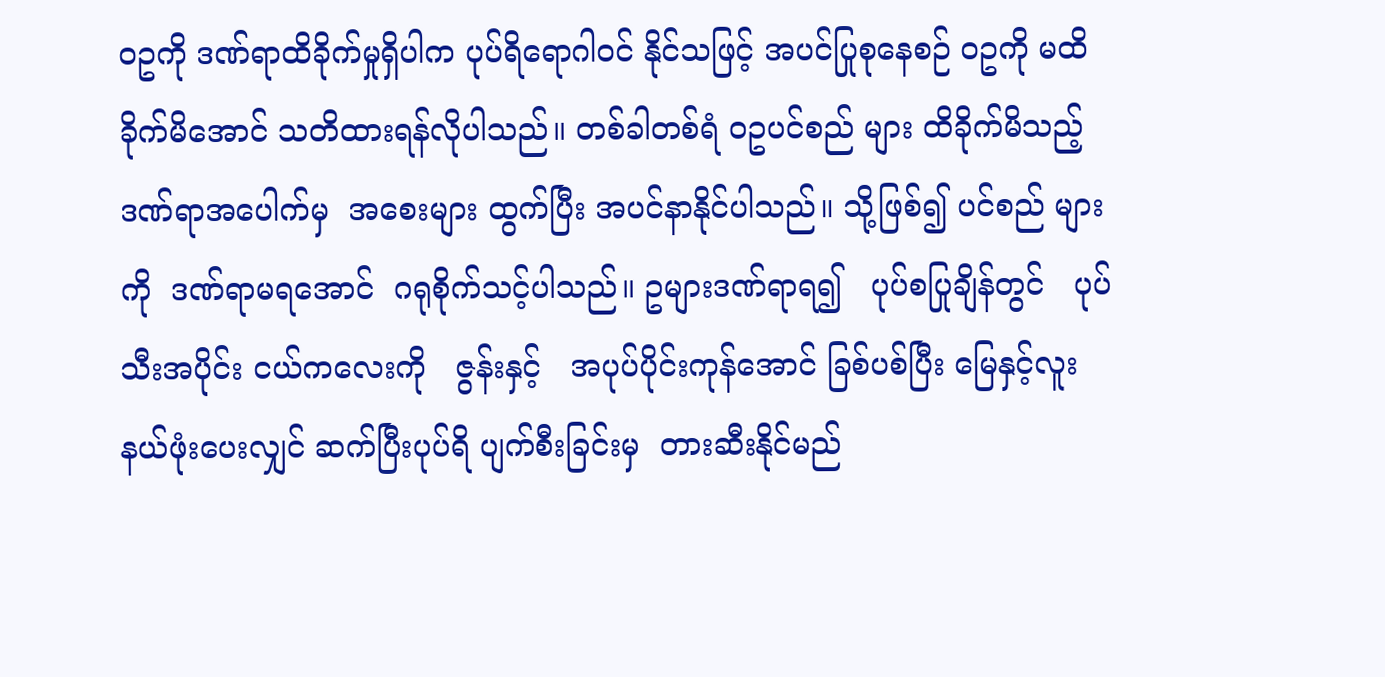ဝဥကို ဒဏ်ရာထိခိုက်မှုရှိပါက ပုပ်ရိရောဂါဝင် နိုင်သဖြင့် အပင်ပြုစုနေစဉ် ဝဥကို မထိခိုက်မိအောင် သတိထားရန်လိုပါသည်။ တစ်ခါတစ်ရံ ဝဥပင်စည် များ ထိခိုက်မိသည့်  ဒဏ်ရာအပေါက်မှ  အစေးများ ထွက်ပြီး အပင်နာနိုင်ပါသည်။ သို့ဖြစ်၍ ပင်စည် များကို  ဒဏ်ရာမရအောင်  ဂရုစိုက်သင့်ပါသည်။ ဥများဒဏ်ရာရ၍   ပုပ်စပြုချိန်တွင်   ပုပ်သီးအပိုင်း ငယ်ကလေးကို   ဇွန်းနှင့်   အပုပ်ပိုင်းကုန်အောင် ခြစ်ပစ်ပြီး မြေနှင့်လူးနယ်ဖုံးပေးလျှင် ဆက်ပြီးပုပ်ရိ ပျက်စီးခြင်းမှ  တားဆီးနိုင်မည်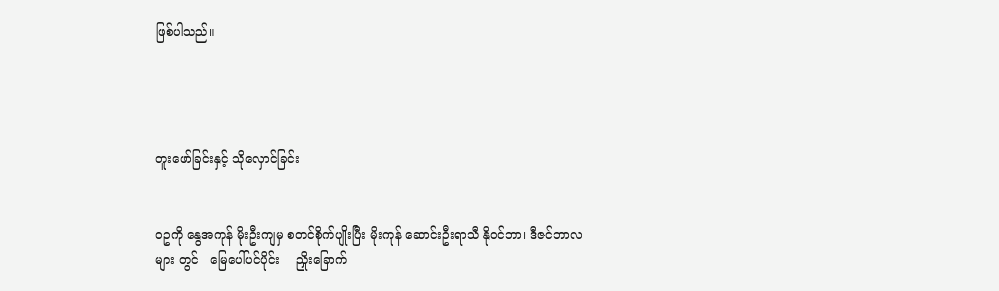ဖြစ်ပါသည်။




တူးဖော်ခြင်းနှင့် သိုလှောင်ခြင်း


ဝဥကို နွေအကုန် မိုးဦးကျမှ စတင်စိုက်ပျိုးပြီး မိုးကုန် ဆောင်းဦးရာသီ နိုဝင်ဘာ၊ ဒီဇင်ဘာလများ တွင်   မြေပေါ်ပင်ပိုင်း    ညှိုးခြောက်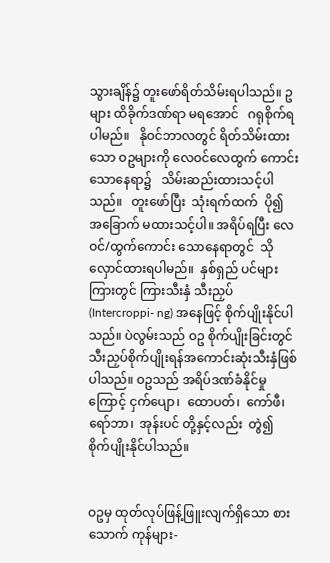သွားချိန်၌ တူးဖော်ရိတ်သိမ်းရပါသည်။ ဥများ ထိခိုက်ဒဏ်ရာ မရအောင်   ဂရုစိုက်ရပါမည်။   နိုဝင်ဘာလတွင် ရိတ်သိမ်းထားသော ဝဥများကို လေဝင်လေထွက် ကောင်းသောနေရာ၌   သိမ်းဆည်းထားသင့်ပါ သည်။   တူးဖော်ပြီး  သုံးရက်ထက်  ပို၍  အခြောက် မထားသင့်ပါ။ အရိပ်ရပြီး လေဝင်/ထွက်ကောင်း သောနေရာတွင်  သိုလှောင်ထားရပါမည်။  နှစ်ရှည် ပင်များကြားတွင် ကြားသီးနှံ သီးညှပ် (Intercroppi- ng) အနေဖြင့် စိုက်ပျိုးနိုင်ပါသည်။ ပဲလွမ်းသည် ဝဥ စိုက်ပျိုးခြင်းတွင် သီးညှပ်စိုက်ပျိုးရန်အကောင်းဆုံးသီးနှံဖြစ်ပါသည်။ ဝဥသည် အရိပ်ဒဏ်ခံနိုင်မှုကြောင့် ငှက်ပျော၊  ထောပတ်၊  ကော်ဖီ၊  ရော်ဘာ၊  အုန်းပင် တို့နှင့်လည်း  တွဲ၍  စိုက်ပျိုးနိုင်ပါသည်။


ဝဥမှ ထုတ်လုပ်ဖြန့်ဖြူးလျက်ရှိသော စားသောက် ကုန်များ-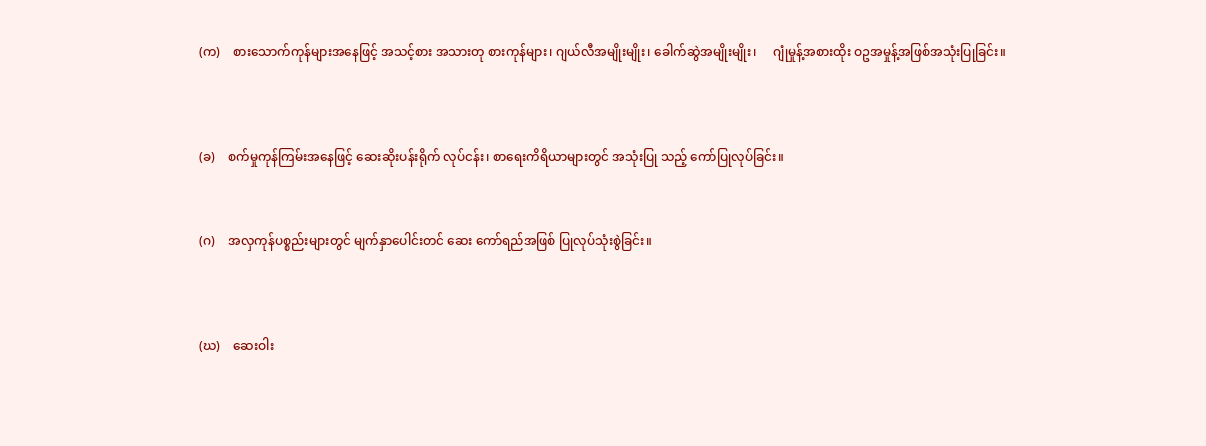(က)    စားသောက်ကုန်များအနေဖြင့် အသင့်စား အသားတု စားကုန်များ၊ ဂျယ်လီအမျိုးမျိုး၊ ခေါက်ဆွဲအမျိုးမျိုး၊     ဂျုံမှုန့်အစားထိုး ဝဥအမှုန့်အဖြစ်အသုံးပြုခြင်း။




(ခ)    စက်မှုကုန်ကြမ်းအနေဖြင့် ဆေးဆိုးပန်းရိုက် လုပ်ငန်း၊ စာရေးကိရိယာများတွင် အသုံးပြု သည့် ကော်ပြုလုပ်ခြင်း။



(ဂ)    အလှကုန်ပစ္စည်းများတွင် မျက်နှာပေါင်းတင် ဆေး ကော်ရည်အဖြစ် ပြုလုပ်သုံးစွဲခြင်း။




(ဃ)    ဆေးဝါး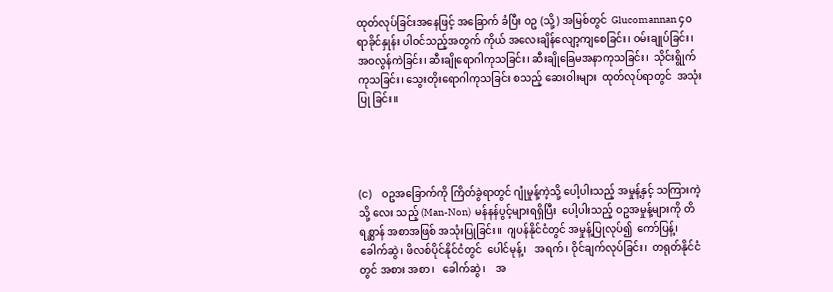ထုတ်လုပ်ခြင်းအနေဖြင့် အခြောက် ခံပြီး ဝဥ (သို့) အမြစ်တွင်  Glucomannan ၄၀ ရာခိုင်နှုန်း ပါဝင်သည့်အတွက် ကိုယ် အလေးချိန်လျော့ကျစေခြင်း၊ ဝမ်းချုပ်ခြင်း၊ အဝလွန်ကဲခြင်း၊ ဆီးချိုရောဂါကုသခြင်း၊ ဆီးချိုခြေမအနာကုသခြင်း၊  သိုင်းရွိုက် ကုသခြင်း၊ သွေးတိုးရောဂါကုသခြင်း စသည့် ဆေးဝါးများ  ထုတ်လုပ်ရာတွင်  အသုံးပြု ခြင်း။




(င)    ဝဥအခြောက်ကို ကြိတ်ခွဲရာတွင် ဂျုံမှုန့်ကဲ့သို့ ပေါ့ပါးသည့် အမှုန့်နှင့် သကြားကဲ့သို့ လေး သည့် (Man-Non)  မန်နန်ပွင့်များရရှိပြီး  ပေါ့ပါးသည့် ဝဥအမှုန့်များကို တိရစ္ဆာန် အစာအဖြစ် အသုံးပြုခြင်း။  ဂျပန်နိုင်ငံတွင် အမှုန့်ပြုလုပ်၍  ကော်ပြန့်၊  ခေါက်ဆွဲ၊ ဖိလစ်ပိုင်နိုင်ငံတွင်  ပေါင်မုန့်၊   အရက်၊ ဝိုင်ချက်လုပ်ခြင်း၊  တရုတ်နိုင်ငံတွင် အစား အစာ၊   ခေါက်ဆွဲ၊    အ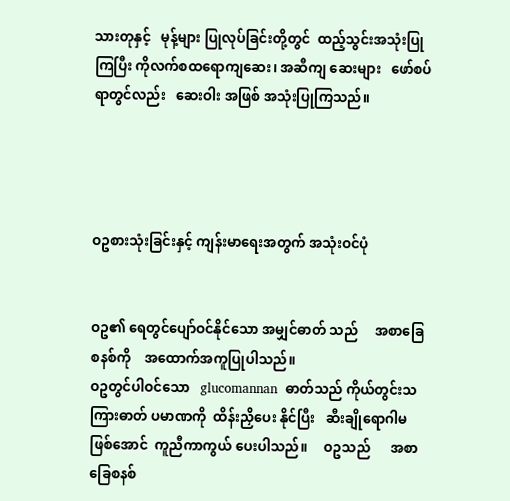သားတုနှင့်   မုန့်များ ပြုလုပ်ခြင်းတို့တွင်  ထည့်သွင်းအသုံးပြု ကြပြီး ကိုလက်စထရောကျဆေး၊ အဆီကျ ဆေးများ   ဖော်စပ်ရာတွင်လည်း   ဆေးဝါး အဖြစ် အသုံးပြုကြသည်။




ဝဥစားသုံးခြင်းနှင့် ကျန်းမာရေးအတွက် အသုံးဝင်ပုံ


ဝဥ၏ ရေတွင်ပျော်ဝင်နိုင်သော အမျှင်ဓာတ် သည်     အစာခြေစနစ်ကို    အထောက်အကူပြုပါသည်။
ဝဥတွင်ပါဝင်သော   glucomannan  ဓာတ်သည် ကိုယ်တွင်းသကြားဓာတ် ပမာဏကို  ထိန်းညှိပေး နိုင်ပြီး   ဆီးချိုရောဂါမဖြစ်အောင်  ကူညီကာကွယ် ပေးပါသည်။     ဝဥသည်      အစာခြေစနစ်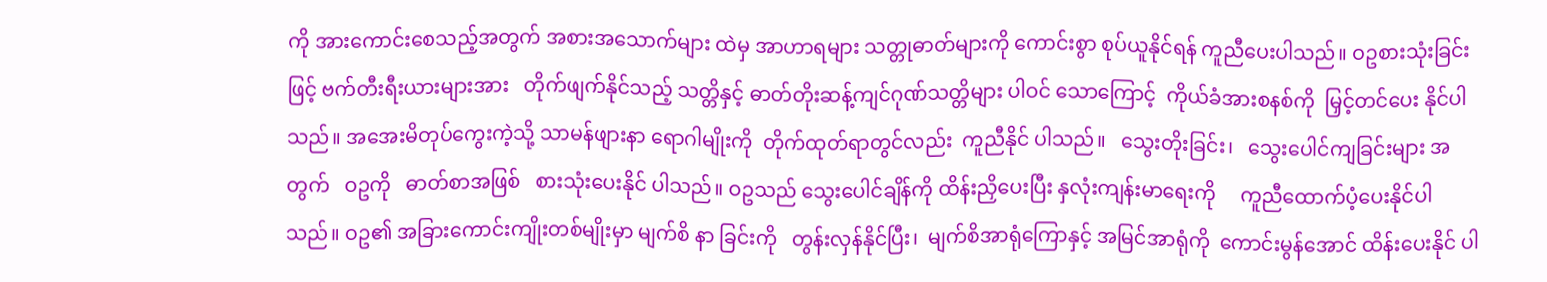ကို အားကောင်းစေသည့်အတွက် အစားအသောက်များ ထဲမှ အာဟာရများ သတ္တုဓာတ်များကို ကောင်းစွာ စုပ်ယူနိုင်ရန် ကူညီပေးပါသည်။ ဝဥစားသုံးခြင်းဖြင့် ဗက်တီးရီးယားများအား   တိုက်ဖျက်နိုင်သည့် သတ္တိနှင့် ဓာတ်တိုးဆန့်ကျင်ဂုဏ်သတ္တိများ ပါဝင် သောကြောင့်  ကိုယ်ခံအားစနစ်ကို  မြှင့်တင်ပေး နိုင်ပါသည်။ အအေးမိတုပ်ကွေးကဲ့သို့ သာမန်ဖျားနာ ရောဂါမျိုးကို  တိုက်ထုတ်ရာတွင်လည်း  ကူညီနိုင် ပါသည်။   သွေးတိုးခြင်း၊   သွေးပေါင်ကျခြင်းများ အတွက်   ဝဥကို   ဓာတ်စာအဖြစ်   စားသုံးပေးနိုင် ပါသည်။ ဝဥသည် သွေးပေါင်ချိန်ကို ထိန်းညှိပေးပြီး နှလုံးကျန်းမာရေးကို     ကူညီထောက်ပံ့ပေးနိုင်ပါ သည်။ ဝဥ၏ အခြားကောင်းကျိုးတစ်မျိုးမှာ မျက်စိ နာ ခြင်းကို   တွန်းလှန်နိုင်ပြီး၊  မျက်စိအာရုံကြောနှင့် အမြင်အာရုံကို  ကောင်းမွန်အောင် ထိန်းပေးနိုင် ပါ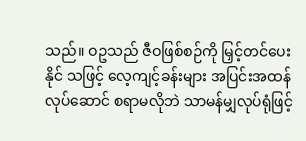သည်။ ဝဥသည် ဇီဝဖြစ်စဉ်ကို မြှင့်တင်ပေးနိုင် သဖြင့် လေ့ကျင့်ခန်းများ အပြင်းအထန်လုပ်ဆောင် စရာမလိုဘဲ သာမန်မျှလုပ်ရုံဖြင့်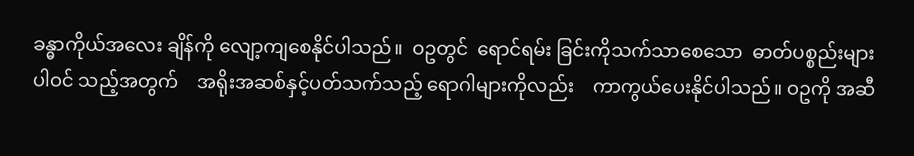ခန္ဓာကိုယ်အလေး ချိန်ကို လျော့ကျစေနိုင်ပါသည်။  ဝဥတွင်  ရောင်ရမ်း ခြင်းကိုသက်သာစေသော  ဓာတ်ပစ္စည်းများ     ပါဝင် သည့်အတွက်    အရိုးအဆစ်နှင့်ပတ်သက်သည့် ရောဂါများကိုလည်း    ကာကွယ်ပေးနိုင်ပါသည်။ ဝဥကို အဆီ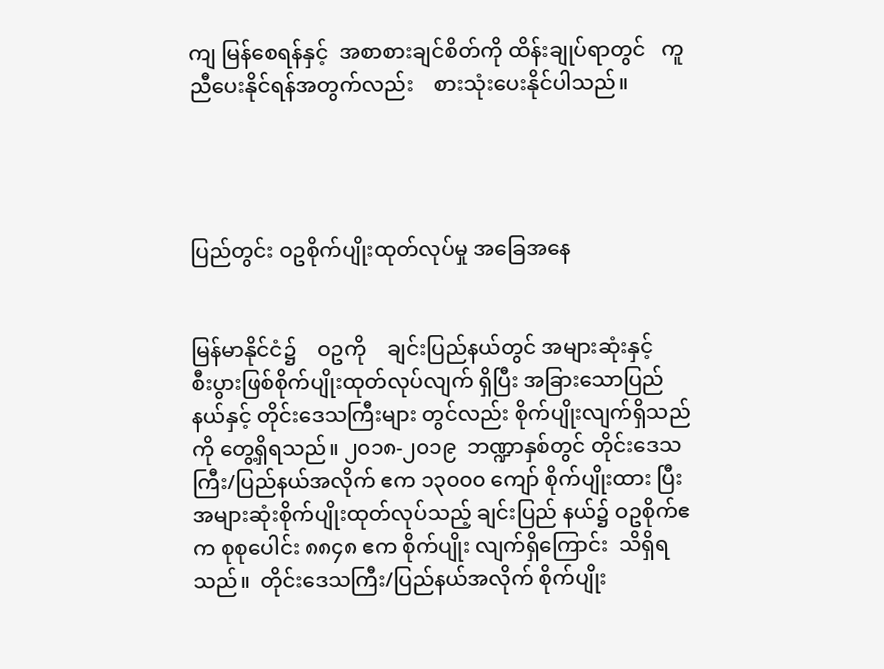ကျ မြန်စေရန်နှင့်  အစာစားချင်စိတ်ကို ထိန်းချုပ်ရာတွင်   ကူညီပေးနိုင်ရန်အတွက်လည်း    စားသုံးပေးနိုင်ပါသည်။




ပြည်တွင်း ဝဥစိုက်ပျိုးထုတ်လုပ်မှု အခြေအနေ


မြန်မာနိုင်ငံ၌    ဝဥကို    ချင်းပြည်နယ်တွင် အများဆုံးနှင့်    စီးပွားဖြစ်စိုက်ပျိုးထုတ်လုပ်လျက် ရှိပြီး အခြားသောပြည်နယ်နှင့် တိုင်းဒေသကြီးများ တွင်လည်း စိုက်ပျိုးလျက်ရှိသည်ကို တွေ့ရှိရသည်။ ၂၀၁၈-၂၀၁၉  ဘဏ္ဍာနှစ်တွင် တိုင်းဒေသကြီး/ပြည်နယ်အလိုက် ဧက ၁၃၀၀၀ ကျော် စိုက်ပျိုးထား ပြီး အများဆုံးစိုက်ပျိုးထုတ်လုပ်သည့် ချင်းပြည် နယ်၌ ဝဥစိုက်ဧက စုစုပေါင်း ၈၈၄၈ ဧက စိုက်ပျိုး လျက်ရှိကြောင်း  သိရှိရသည်။  တိုင်းဒေသကြီး/ပြည်နယ်အလိုက် စိုက်ပျိုး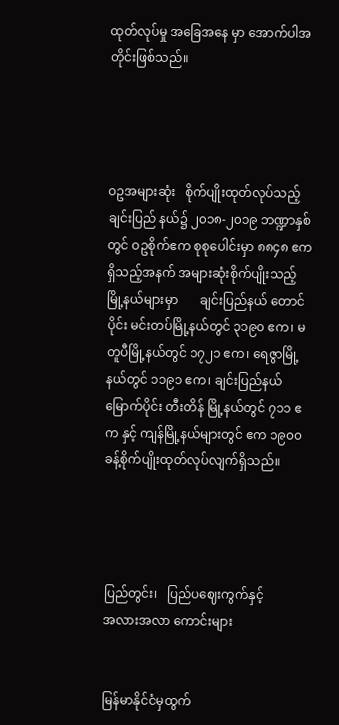ထုတ်လုပ်မှု အခြေအနေ မှာ အောက်ပါအတိုင်းဖြစ်သည်။




ဝဥအများဆုံး   စိုက်ပျိုးထုတ်လုပ်သည့်ချင်းပြည် နယ်၌ ၂၀၁၈-၂၀၁၉ ဘဏ္ဍာနှစ်တွင် ဝဥစိုက်ဧက စုစုပေါင်းမှာ ၈၈၄၈ ဧကရှိသည့်အနက် အများဆုံးစိုက်ပျိုးသည့်မြို့နယ်များမှာ       ချင်းပြည်နယ် တောင်ပိုင်း မင်းတပ်မြို့နယ်တွင် ၃၁၉၀ ဧက၊ မတူပီမြို့နယ်တွင် ၁၇၂၁ ဧက၊ ရေဇွာမြို့နယ်တွင် ၁၁၉၁ ဧက၊ ချင်းပြည်နယ်မြောက်ပိုင်း တီးတိန် မြို့နယ်တွင် ၇၁၁ ဧက နှင့် ကျန်မြို့နယ်များတွင် ဧက ၁၉၀၀ ခန့်စိုက်ပျိုးထုတ်လုပ်လျက်ရှိသည်။




ပြည်တွင်း၊   ပြည်ပဈေးကွက်နှင့်
အလားအလာ ကောင်းများ


မြန်မာနိုင်ငံမှထွက်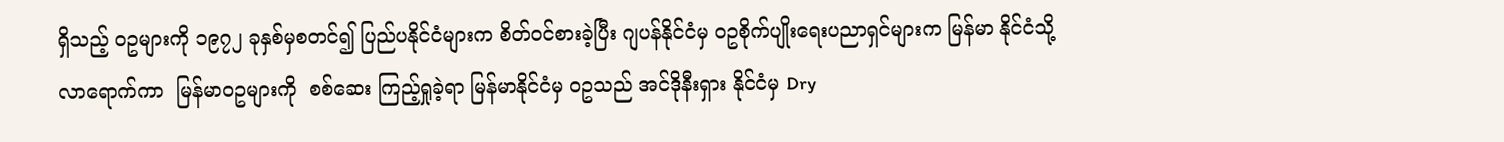ရှိသည့် ဝဥများကို ၁၉၇၂ ခုနှစ်မှစတင်၍ ပြည်ပနိုင်ငံများက စိတ်ဝင်စားခဲ့ပြီး ဂျပန်နိုင်ငံမှ ဝဥစိုက်ပျိုးရေးပညာရှင်များက မြန်မာ နိုင်ငံသို့လာရောက်ကာ  မြန်မာဝဥများကို  စစ်ဆေး ကြည့်ရှုခဲ့ရာ မြန်မာနိုင်ငံမှ ဝဥသည် အင်ဒိုနီးရှား နိုင်ငံမှ Dry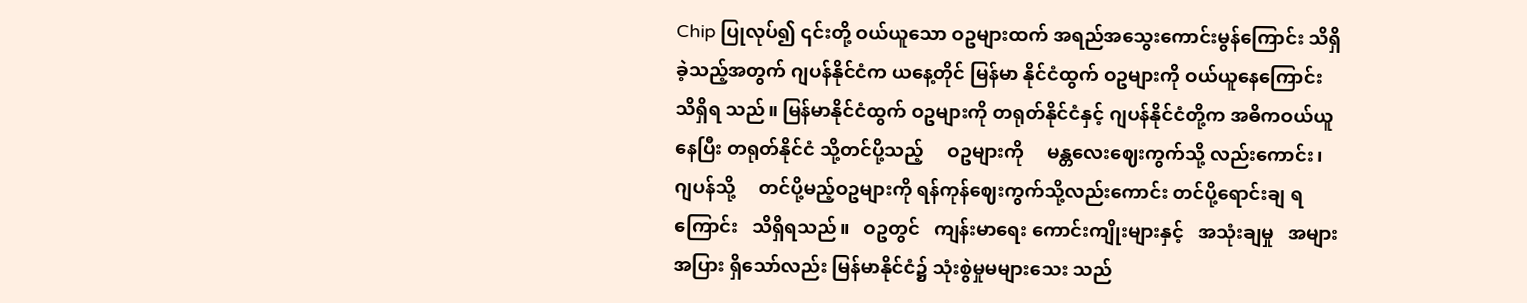Chip ပြုလုပ်၍ ၎င်းတို့ ဝယ်ယူသော ဝဥများထက် အရည်အသွေးကောင်းမွန်ကြောင်း သိရှိခဲ့သည့်အတွက် ဂျပန်နိုင်ငံက ယနေ့တိုင် မြန်မာ နိုင်ငံထွက် ဝဥများကို ဝယ်ယူနေကြောင်း သိရှိရ သည်။ မြန်မာနိုင်ငံထွက် ဝဥများကို တရုတ်နိုင်ငံနှင့် ဂျပန်နိုင်ငံတို့က အဓိကဝယ်ယူနေပြီး တရုတ်နိုင်ငံ သို့တင်ပို့သည့်     ဝဥများကို     မန္တလေးဈေးကွက်သို့ လည်းကောင်း၊    ဂျပန်သို့     တင်ပို့မည့်ဝဥများကို ရန်ကုန်ဈေးကွက်သို့လည်းကောင်း တင်ပို့ရောင်းချ ရကြောင်း   သိရှိရသည်။   ဝဥတွင်   ကျန်းမာရေး ကောင်းကျိုးများနှင့်   အသုံးချမှု   အများအပြား ရှိသော်လည်း မြန်မာနိုင်ငံ၌ သုံးစွဲမှုမများသေး သည်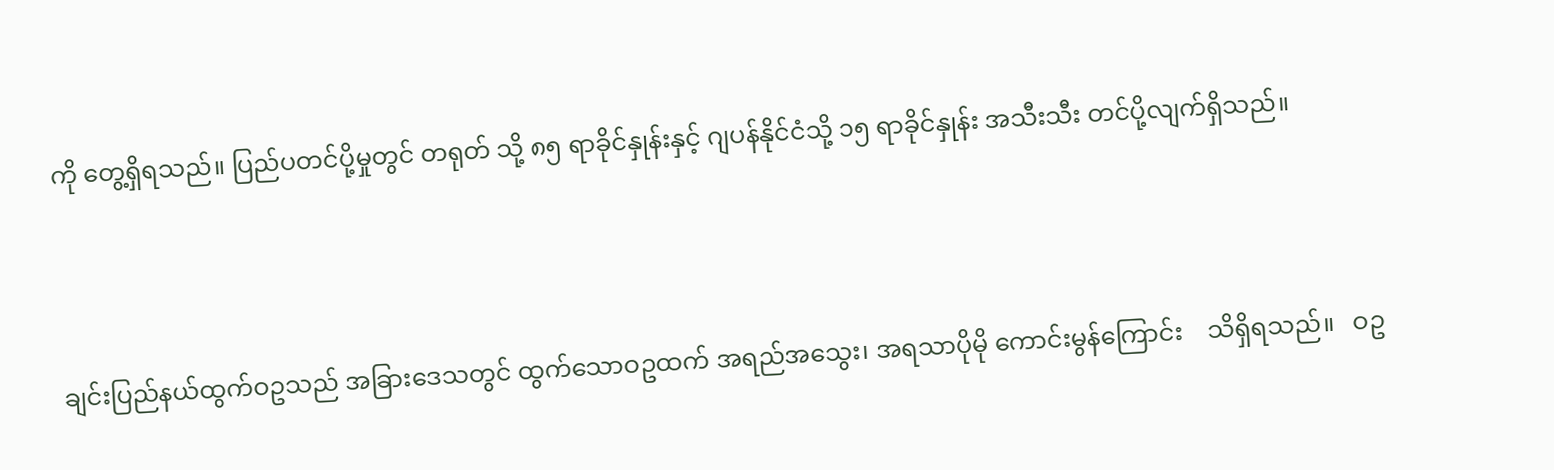ကို တွေ့ရှိရသည်။ ပြည်ပတင်ပို့မှုတွင် တရုတ် သို့ ၈၅ ရာခိုင်နှုန်းနှင့် ဂျပန်နိုင်ငံသို့ ၁၅ ရာခိုင်နှုန်း အသီးသီး တင်ပို့လျက်ရှိသည်။




ချင်းပြည်နယ်ထွက်ဝဥသည် အခြားဒေသတွင် ထွက်သောဝဥထက် အရည်အသွေး၊ အရသာပိုမို ကောင်းမွန်ကြောင်း    သိရှိရသည်။   ဝဥ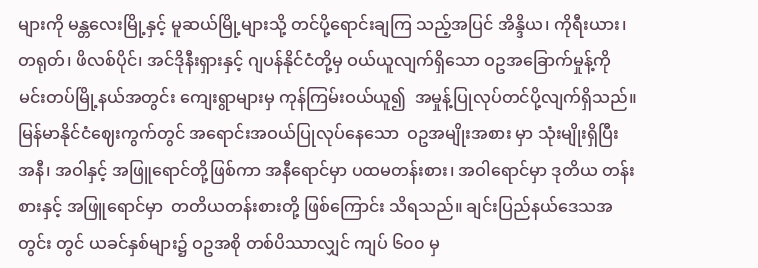များကို မန္တလေးမြို့နှင့် မူဆယ်မြို့များသို့ တင်ပို့ရောင်းချကြ သည့်အပြင် အိန္ဒိယ၊ ကိုရီးယား၊ တရုတ်၊ ဖိလစ်ပိုင်၊ အင်ဒိုနီးရှားနှင့် ဂျပန်နိုင်ငံတို့မှ ဝယ်ယူလျက်ရှိသော ဝဥအခြောက်မှုန့်ကို     မင်းတပ်မြို့နယ်အတွင်း ကျေးရွာများမှ ကုန်ကြမ်းဝယ်ယူ၍  အမှုန့်ပြုလုပ်တင်ပို့လျက်ရှိသည်။     မြန်မာနိုင်ငံဈေးကွက်တွင် အရောင်းအဝယ်ပြုလုပ်နေသော  ဝဥအမျိုးအစား မှာ သုံးမျိုးရှိပြီး အနီ၊ အဝါနှင့် အဖြူရောင်တို့ဖြစ်ကာ အနီရောင်မှာ ပထမတန်းစား၊ အဝါရောင်မှာ ဒုတိယ တန်းစားနှင့် အဖြူရောင်မှာ  တတိယတန်းစားတို့ ဖြစ်ကြောင်း သိရသည်။ ချင်းပြည်နယ်ဒေသအတွင်း တွင် ယခင်နှစ်များ၌ ဝဥအစို တစ်ပိဿာလျှင် ကျပ် ၆၀၀ မှ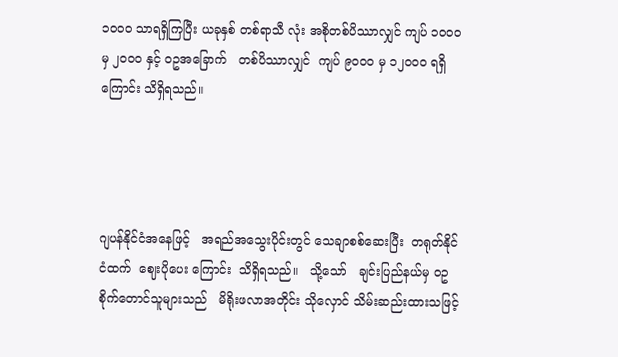၁၀၀၀ သာရရှိကြပြီး ယခုနှစ် တစ်ရာသီ လုံး အစိုတစ်ပိဿာလျှင် ကျပ် ၁၀၀၀ မှ ၂၀၀၀ နှင့် ဝဥအခြောက်   တစ်ပိဿာလျှင်  ကျပ် ၉၀၀၀ မှ ၁၂၀၀၀ ရရှိကြောင်း သိရှိရသည်။




ဂျပန်နိုင်ငံအနေဖြင့်   အရည်အသွေးပိုင်းတွင် သေချာစစ်ဆေးပြီး  တရုတ်နိုင်ငံထက်  ဈေးပိုပေး ကြောင်း  သိရှိရသည်။   သို့သော်   ချင်းပြည်နယ်မှ ဝဥစိုက်တောင်သူများသည်   မိရိုးဖလာအတိုင်း သိုလှောင် သိမ်းဆည်းထားသဖြင့်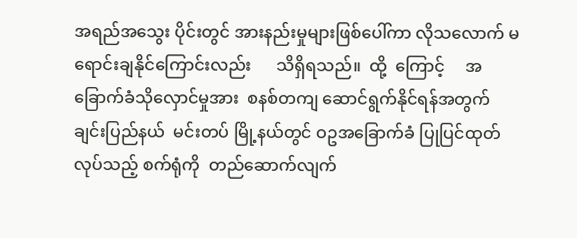အရည်အသွေး ပိုင်းတွင် အားနည်းမှုများဖြစ်ပေါ်ကာ လိုသလောက် မရောင်းချနိုင်ကြောင်းလည်း      သိရှိရသည်။  ထို့  ကြောင့်     အခြောက်ခံသိုလှောင်မှုအား  စနစ်တကျ ဆောင်ရွက်နိုင်ရန်အတွက် ချင်းပြည်နယ်  မင်းတပ် မြို့နယ်တွင် ဝဥအခြောက်ခံ ပြုပြင်ထုတ်လုပ်သည့် စက်ရုံကို  တည်ဆောက်လျက်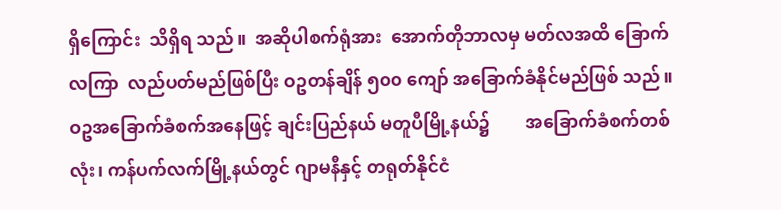ရှိကြောင်း  သိရှိရ သည်။  အဆိုပါစက်ရုံအား  အောက်တိုဘာလမှ မတ်လအထိ ခြောက်လကြာ  လည်ပတ်မည်ဖြစ်ပြီး ဝဥတန်ချိန် ၅၀၀ ကျော် အခြောက်ခံနိုင်မည်ဖြစ် သည်။ ဝဥအခြောက်ခံစက်အနေဖြင့် ချင်းပြည်နယ် မတူပီမြို့နယ်၌        အခြောက်ခံစက်တစ်လုံး၊ ကန်ပက်လက်မြို့နယ်တွင် ဂျာမနီနှင့် တရုတ်နိုင်ငံ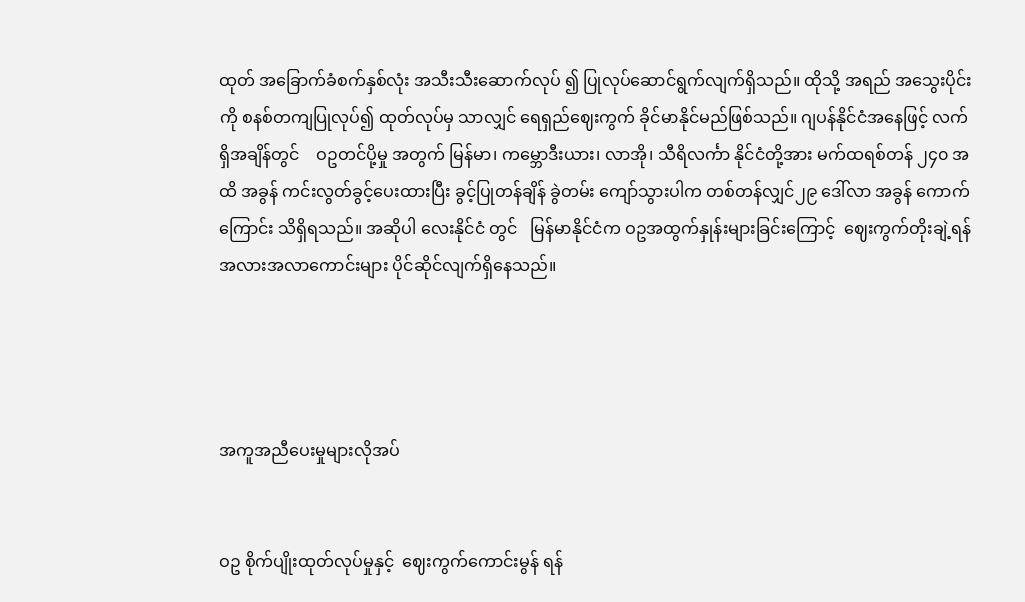ထုတ် အခြောက်ခံစက်နှစ်လုံး အသီးသီးဆောက်လုပ် ၍ ပြုလုပ်ဆောင်ရွက်လျက်ရှိသည်။ ထိုသို့ အရည် အသွေးပိုင်းကို စနစ်တကျပြုလုပ်၍ ထုတ်လုပ်မှ သာလျှင် ရေရှည်ဈေးကွက် ခိုင်မာနိုင်မည်ဖြစ်သည်။ ဂျပန်နိုင်ငံအနေဖြင့် လက်ရှိအချိန်တွင်    ဝဥတင်ပို့မှု အတွက် မြန်မာ၊ ကမ္ဘောဒီးယား၊ လာအို၊ သီရိလင်္ကာ နိုင်ငံတို့အား မက်ထရစ်တန် ၂၄၀ အထိ အခွန် ကင်းလွတ်ခွင့်ပေးထားပြီး ခွင့်ပြုတန်ချိန် ခွဲတမ်း ကျော်သွားပါက တစ်တန်လျှင်၂၉ ဒေါ်လာ အခွန် ကောက်ကြောင်း သိရှိရသည်။ အဆိုပါ လေးနိုင်ငံ တွင်   မြန်မာနိုင်ငံက ဝဥအထွက်နှုန်းများခြင်းကြောင့်  ဈေးကွက်တိုးချဲ့ရန်    အလားအလာကောင်းများ ပိုင်ဆိုင်လျက်ရှိနေသည်။




အကူအညီပေးမှုများလိုအပ်


ဝဥ စိုက်ပျိုးထုတ်လုပ်မှုနှင့်  ဈေးကွက်ကောင်းမွန် ရန်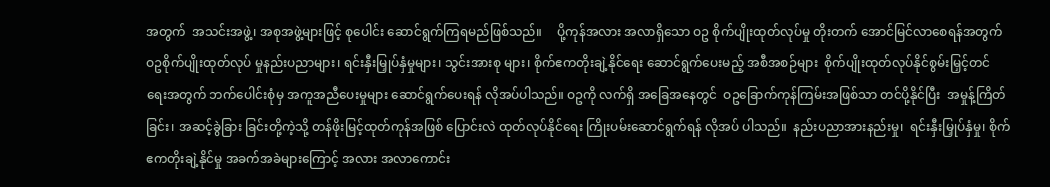အတွက်  အသင်းအဖွဲ့၊ အစုအဖွဲ့များဖြင့် စုပေါင်း ဆောင်ရွက်ကြရမည်ဖြစ်သည်။     ပို့ကုန်အလား အလာရှိသော ဝဥ စိုက်ပျိုးထုတ်လုပ်မှု တိုးတက် အောင်မြင်လာစေရန်အတွက် ဝဥစိုက်ပျိုးထုတ်လုပ် မှုနည်းပညာများ၊ ရင်းနှီးမြှုပ်နှံမှုများ၊ သွင်းအားစု များ၊ စိုက်ဧကတိုးချဲ့နိုင်ရေး ဆောင်ရွက်ပေးမည့် အစီအစဉ်များ  စိုက်ပျိုးထုတ်လုပ်နိုင်စွမ်းမြှင့်တင် ရေးအတွက် ဘက်ပေါင်းစုံမှ အကူအညီပေးမှုများ ဆောင်ရွက်ပေးရန် လိုအပ်ပါသည်။ ဝဥကို လက်ရှိ အခြေအနေတွင်  ဝဥခြောက်ကုန်ကြမ်းအဖြစ်သာ တင်ပို့နိုင်ပြီး  အမှုန့်ကြိတ်ခြင်း၊ အဆင့်ခွဲခြား ခြင်းတို့ကဲ့သို့ တန်ဖိုးမြင့်ထုတ်ကုန်အဖြစ် ပြောင်းလဲ ထုတ်လုပ်နိုင်ရေး ကြိုးပမ်းဆောင်ရွက်ရန် လိုအပ် ပါသည်။  နည်းပညာအားနည်းမှု၊  ရင်းနှီးမြှုပ်နှံမှု၊ စိုက်ဧကတိုးချဲ့နိုင်မှု အခက်အခဲများကြောင့် အလား အလာကောင်း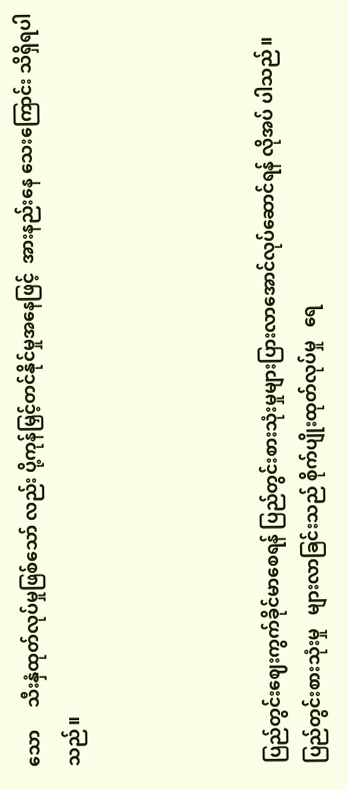သော     သီးနှံထုတ်လုပ်မှုဖြစ်သော် လည်း ပို့ကုန်မြှင့်တင်နိုင်မှုအနေဖြင့်  အားနည်းနေ သေးကြောင်း သိရှိရပါသည်။




ပြည်တွင်းဈေးကွက်ခိုင်မာစေရန် ပြည်တွင်းစားသုံးမှုများပြားလာအောင်လုပ်ဆောင်ရန် လိုအပ် ပါသည်။   ပြည်တွင်းစားသုံးမှု   များလာခြင်းသည် စိုက်ပျိုးထုတ်လုပ်မှု   ရေ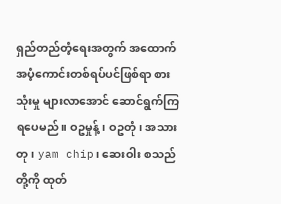ရှည်တည်တံ့ရေးအတွက် အထောက်အပံ့ကောင်းတစ်ရပ်ပင်ဖြစ်ရာ စားသုံးမှု များလာအောင် ဆောင်ရွက်ကြရပေမည်။ ဝဥမှုန့်၊ ဝဥတုံ၊ အသားတု၊ yam chip၊ ဆေးဝါး စသည်တို့ကို ထုတ်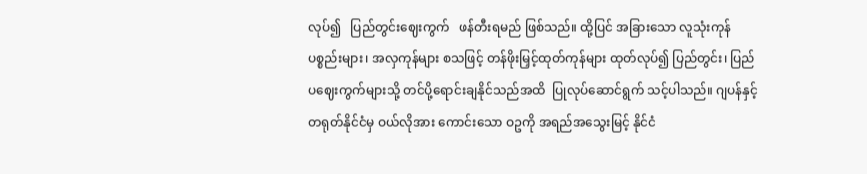လုပ်၍   ပြည်တွင်းဈေးကွက်   ဖန်တီးရမည် ဖြစ်သည်။ ထို့ပြင် အခြားသော လူသုံးကုန်ပစ္စည်းများ၊ အလှကုန်များ စသဖြင့် တန်ဖိုးမြှင့်ထုတ်ကုန်များ ထုတ်လုပ်၍ ပြည်တွင်း၊ ပြည်ပဈေးကွက်များသို့ တင်ပို့ရောင်းချနိုင်သည်အထိ  ပြုလုပ်ဆောင်ရွက် သင့်ပါသည်။ ဂျပန်နှင့် တရုတ်နိုင်ငံမှ ဝယ်လိုအား ကောင်းသော ဝဥကို အရည်အသွေးမြင့် နိုင်ငံ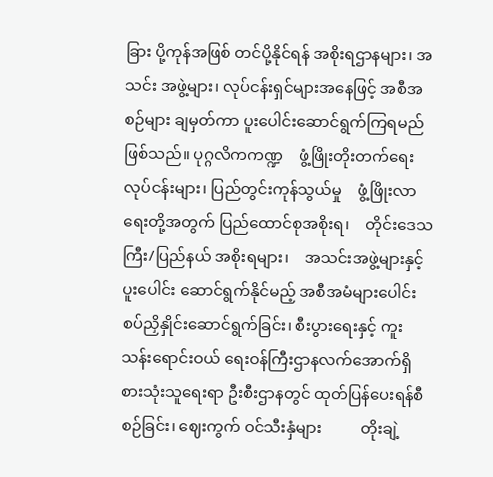ခြား ပို့ကုန်အဖြစ် တင်ပို့နိုင်ရန် အစိုးရဌာနများ၊ အသင်း အဖွဲ့များ၊ လုပ်ငန်းရှင်များအနေဖြင့် အစီအစဉ်များ ချမှတ်ကာ ပူးပေါင်းဆောင်ရွက်ကြရမည်ဖြစ်သည်။ ပုဂ္ဂလိကကဏ္ဍ    ဖွံ့ဖြိုးတိုးတက်ရေးလုပ်ငန်းများ၊ ပြည်တွင်းကုန်သွယ်မှု    ဖွံ့ဖြိုးလာရေးတို့အတွက် ပြည်ထောင်စုအစိုးရ၊    တိုင်းဒေသကြီး/ပြည်နယ် အစိုးရများ၊    အသင်းအဖွဲ့များနှင့်    ပူးပေါင်း ဆောင်ရွက်နိုင်မည့် အစီအမံများပေါင်းစပ်ညှိနှိုင်းဆောင်ရွက်ခြင်း၊ စီးပွားရေးနှင့် ကူးသန်းရောင်းဝယ် ရေးဝန်ကြီးဌာနလက်အောက်ရှိ  စားသုံးသူရေးရာ ဦးစီးဌာနတွင် ထုတ်ပြန်ပေးရန်စီစဉ်ခြင်း၊ ဈေးကွက် ဝင်သီးနှံများ          တိုးချဲ့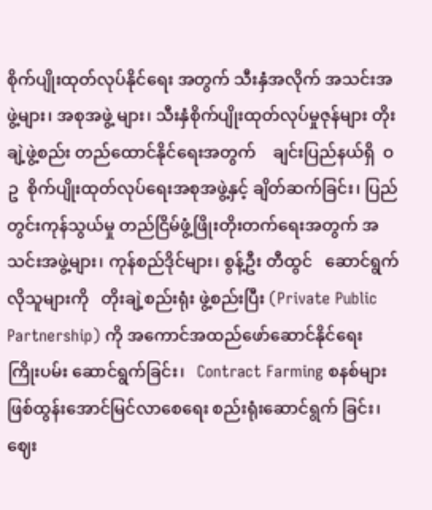စိုက်ပျိုးထုတ်လုပ်နိုင်ရေး အတွက် သီးနှံအလိုက် အသင်းအဖွဲ့များ၊ အစုအဖွဲ့ များ၊ သီးနှံစိုက်ပျိုးထုတ်လုပ်မှုဇုန်များ တိုးချဲ့ဖွဲ့စည်း တည်ထောင်နိုင်ရေးအတွက်    ချင်းပြည်နယ်ရှိ  ဝဥ  စိုက်ပျိုးထုတ်လုပ်ရေးအစုအဖွဲ့နှင့် ချိတ်ဆက်ခြင်း၊ ပြည်တွင်းကုန်သွယ်မှု တည်ငြိမ်ဖွံ့ဖြိုးတိုးတက်ရေးအတွက် အသင်းအဖွဲ့များ၊ ကုန်စည်ဒိုင်များ၊ စွန့်ဦး တီထွင်   ဆောင်ရွက်လိုသူများကို   တိုးချဲ့စည်းရုံး ဖွဲ့စည်းပြီး (Private Public Partnership) ကို အကောင်အထည်ဖော်ဆောင်နိုင်ရေး       ကြိုးပမ်း ဆောင်ရွက်ခြင်း၊   Contract Farming စနစ်များ ဖြစ်ထွန်းအောင်မြင်လာစေရေး စည်းရုံးဆောင်ရွက် ခြင်း၊    ဈေး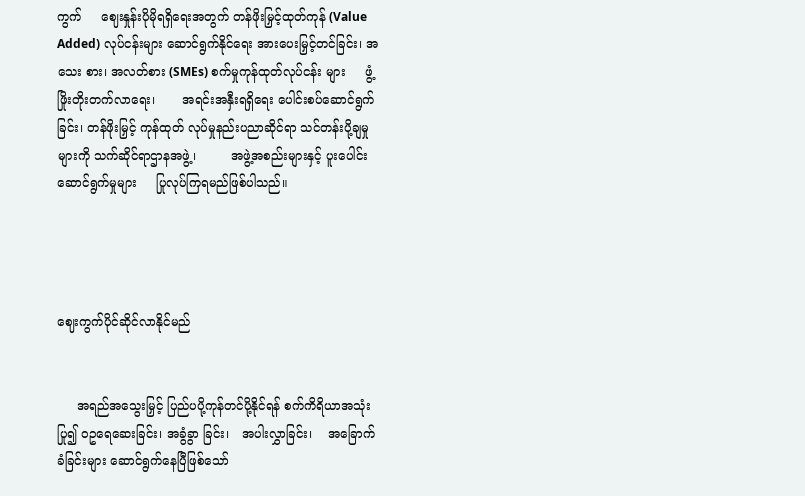ကွက်     ဈေးနှုန်းပိုမိုရရှိရေးအတွက် တန်ဖိုးမြှင့်ထုတ်ကုန် (Value Added) လုပ်ငန်းများ ဆောင်ရွက်နိုင်ရေး အားပေးမြှင့်တင်ခြင်း၊ အသေး စား၊ အလတ်စား (SMEs) စက်မှုကုန်ထုတ်လုပ်ငန်း များ     ဖွံ့ဖြိုးတိုးတက်လာရေး၊       အရင်းအနှီးရရှိရေး ပေါင်းစပ်ဆောင်ရွက်ခြင်း၊ တန်ဖိုးမြှင့် ကုန်ထုတ် လုပ်မှုနည်းပညာဆိုင်ရာ သင်တန်းပို့ချမှုများကို သက်ဆိုင်ရာဌာနအဖွဲ့၊         အဖွဲ့အစည်းများနှင့် ပူးပေါင်းဆောင်ရွက်မှုများ     ပြုလုပ်ကြရမည်ဖြစ်ပါသည်။




ဈေးကွက်ပိုင်ဆိုင်လာနိုင်မည်


     အရည်အသွေးမြှင့် ပြည်ပပို့ကုန်တင်ပို့နိုင်ရန် စက်ကိရိယာအသုံးပြု၍ ဝဥရေဆေးခြင်း၊ အခွံခွာ ခြင်း၊   အပါးလွှာခြင်း၊    အခြောက်ခံခြင်းများ ဆောင်ရွက်နေပြီဖြစ်သော်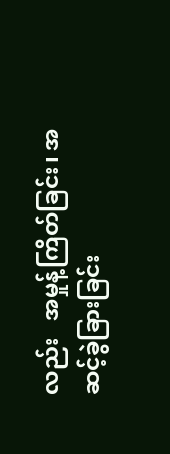လည်း   အမှုန့်ကြိတ်ခြင်း၊ အဆင့်ခွဲခြားခြင်း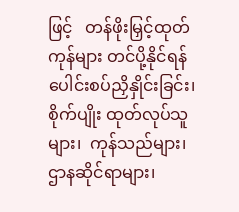ဖြင့်   တန်ဖိုးမြှင့်ထုတ်ကုန်များ တင်ပို့နိုင်ရန်   ပေါင်းစပ်ညှိနှိုင်းခြင်း၊   စိုက်ပျိုး ထုတ်လုပ်သူများ၊  ကုန်သည်များ၊  ဌာနဆိုင်ရာများ၊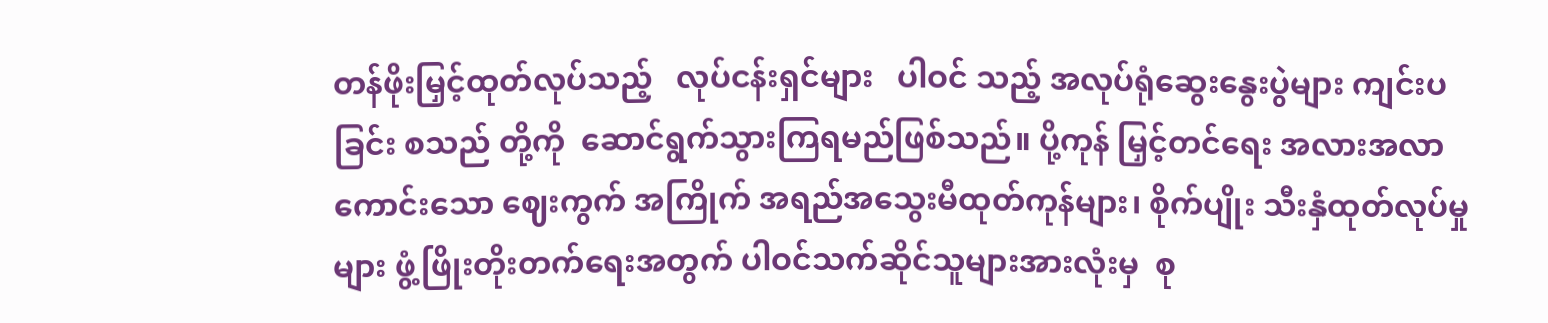တန်ဖိုးမြှင့်ထုတ်လုပ်သည့်   လုပ်ငန်းရှင်များ   ပါဝင် သည့် အလုပ်ရုံဆွေးနွေးပွဲများ ကျင်းပခြင်း စသည် တို့ကို  ဆောင်ရွက်သွားကြရမည်ဖြစ်သည်။ ပို့ကုန် မြှင့်တင်ရေး အလားအလာကောင်းသော ဈေးကွက် အကြိုက် အရည်အသွေးမီထုတ်ကုန်များ၊ စိုက်ပျိုး သီးနှံထုတ်လုပ်မှုများ ဖွံ့ဖြိုးတိုးတက်ရေးအတွက် ပါဝင်သက်ဆိုင်သူများအားလုံးမှ  စု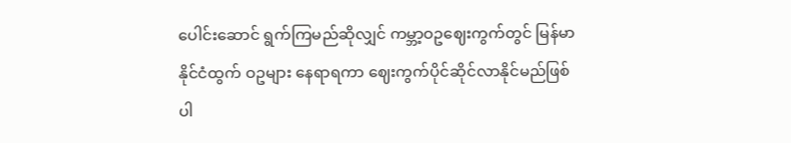ပေါင်းဆောင် ရွက်ကြမည်ဆိုလျှင် ကမ္ဘာ့ဝဥဈေးကွက်တွင် မြန်မာ နိုင်ငံထွက် ဝဥများ နေရာရကာ ဈေးကွက်ပိုင်ဆိုင်လာနိုင်မည်ဖြစ်ပါ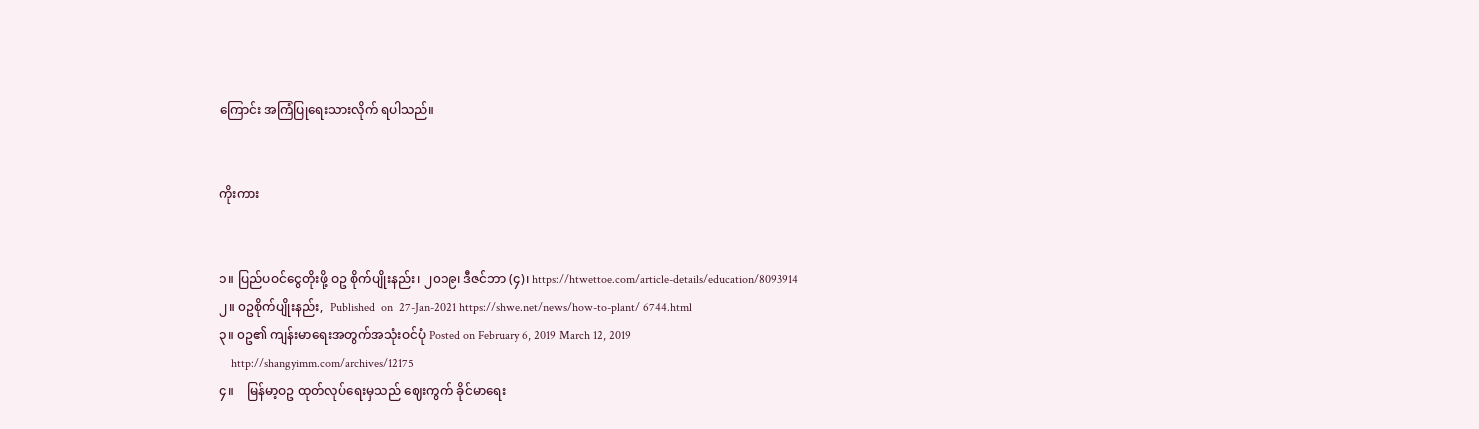ကြောင်း အကြံပြုရေးသားလိုက် ရပါသည်။


ကိုးကား


၁။ ပြည်ပဝင်ငွေတိုးဖို့ ဝဥ စိုက်ပျိုးနည်း၊ ၂၀၁၉၊ ဒီဇင်ဘာ (၄)၊ https://htwettoe.com/article-details/education/8093914
၂။ ၀ဥစိုက်ပျိုးနည်း,  Published  on  27-Jan-2021 https://shwe.net/news/how-to-plant/ 6744.html
၃။ ၀ဥ၏ ကျန်းမာရေးအတွက်အသုံးဝင်ပုံ Posted on February 6, 2019 March 12, 2019
    http://shangyimm.com/archives/12175
၄။    မြန်မာ့ဝဥ ထုတ်လုပ်ရေးမှသည် ဈေးကွက် ခိုင်မာရေး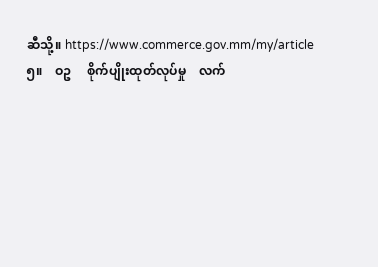ဆီသို့။ https://www.commerce.gov.mm/my/article
၅။    ဝဥ     စိုက်ပျိုးထုတ်လုပ်မှု    လက်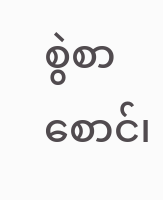စွဲစာစောင်၊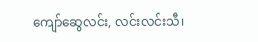ကျော်ဆွေလင်း, လင်းလင်းသီ၊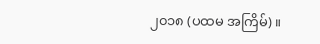၂၀၁၈ (ပထမ အကြိမ်)။